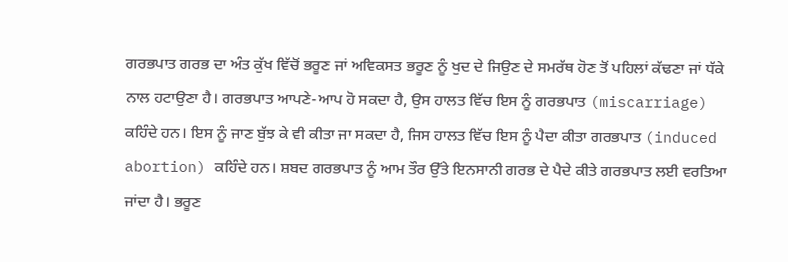ਗਰਭਪਾਤ ਗਰਭ ਦਾ ਅੰਤ ਕੁੱਖ ਵਿੱਚੋਂ ਭਰੂਣ ਜਾਂ ਅਵਿਕਸਤ ਭਰੂਣ ਨੂੰ ਖੁਦ ਦੇ ਜਿਉਣ ਦੇ ਸਮਰੱਥ ਹੋਣ ਤੋਂ ਪਹਿਲਾਂ ਕੱਢਣਾ ਜਾਂ ਧੱਕੇ ਨਾਲ ਹਟਾਉਣਾ ਹੈ। ਗਰਭਪਾਤ ਆਪਣੇ-ਆਪ ਹੋ ਸਕਦਾ ਹੈ, ਉਸ ਹਾਲਤ ਵਿੱਚ ਇਸ ਨੂੰ ਗਰਭਪਾਤ (miscarriage) ਕਹਿੰਦੇ ਹਨ। ਇਸ ਨੂੰ ਜਾਣ ਬੁੱਝ ਕੇ ਵੀ ਕੀਤਾ ਜਾ ਸਕਦਾ ਹੈ, ਜਿਸ ਹਾਲਤ ਵਿੱਚ ਇਸ ਨੂੰ ਪੈਦਾ ਕੀਤਾ ਗਰਭਪਾਤ (induced abortion) ਕਹਿੰਦੇ ਹਨ। ਸ਼ਬਦ ਗਰਭਪਾਤ ਨੂੰ ਆਮ ਤੌਰ ਉੱਤੇ ਇਨਸਾਨੀ ਗਰਭ ਦੇ ਪੈਦੇ ਕੀਤੇ ਗਰਭਪਾਤ ਲਈ ਵਰਤਿਆ ਜਾਂਦਾ ਹੈ। ਭਰੂਣ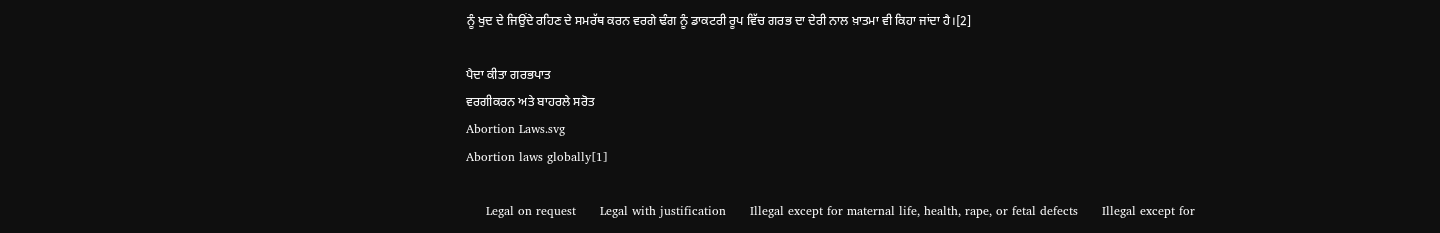ਨੂੰ ਖੁਦ ਦੇ ਜਿਉਂਦੇ ਰਹਿਣ ਦੇ ਸਮਰੱਥ ਕਰਨ ਵਰਗੇ ਢੰਗ ਨੂੰ ਡਾਕਟਰੀ ਰੂਪ ਵਿੱਚ ਗਰਭ ਦਾ ਦੇਰੀ ਨਾਲ ਖ਼ਾਤਮਾ ਵੀ ਕਿਹਾ ਜਾਂਦਾ ਹੈ।[2]

ਪੈਦਾ ਕੀਤਾ ਗਰਭਪਾਤ
ਵਰਗੀਕਰਨ ਅਤੇ ਬਾਹਰਲੇ ਸਰੋਤ
Abortion Laws.svg
Abortion laws globally[1]

     Legal on request      Legal with justification      Illegal except for maternal life, health, rape, or fetal defects      Illegal except for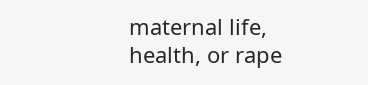maternal life, health, or rape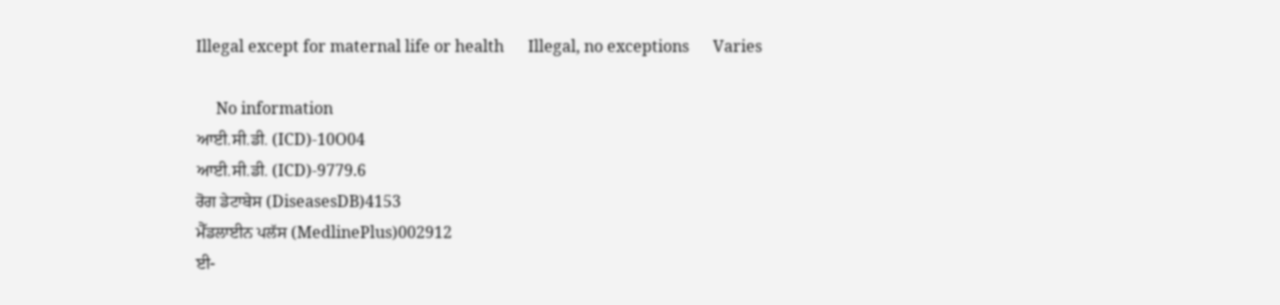Illegal except for maternal life or health      Illegal, no exceptions      Varies

     No information
ਆਈ.ਸੀ.ਡੀ. (ICD)-10O04
ਆਈ.ਸੀ.ਡੀ. (ICD)-9779.6
ਰੋਗ ਡੇਟਾਬੇਸ (DiseasesDB)4153
ਮੈੱਡਲਾਈਨ ਪਲੱਸ (MedlinePlus)002912
ਈ-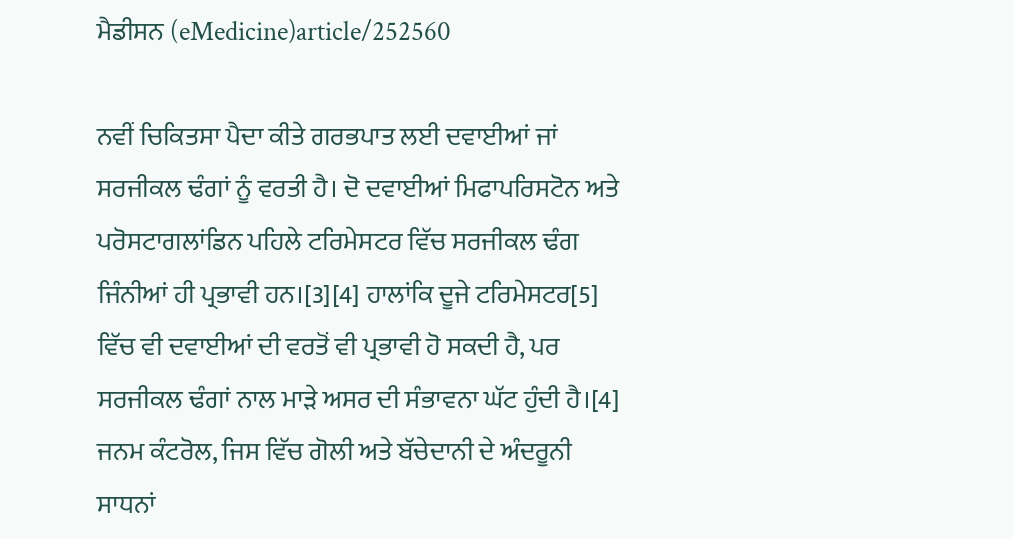ਮੈਡੀਸਨ (eMedicine)article/252560

ਨਵੀਂ ਚਿਕਿਤਸਾ ਪੈਦਾ ਕੀਤੇ ਗਰਭਪਾਤ ਲਈ ਦਵਾਈਆਂ ਜਾਂ ਸਰਜੀਕਲ ਢੰਗਾਂ ਨੂੰ ਵਰਤੀ ਹੈ। ਦੋ ਦਵਾਈਆਂ ਮਿਫਾਪਰਿਸਟੋਨ ਅਤੇ ਪਰੋਸਟਾਗਲਾਂਡਿਨ ਪਹਿਲੇ ਟਰਿਮੇਸਟਰ ਵਿੱਚ ਸਰਜੀਕਲ ਢੰਗ ਜਿੰਨੀਆਂ ਹੀ ਪ੍ਰਭਾਵੀ ਹਨ।[3][4] ਹਾਲਾਂਕਿ ਦੂਜੇ ਟਰਿਮੇਸਟਰ[5] ਵਿੱਚ ਵੀ ਦਵਾਈਆਂ ਦੀ ਵਰਤੋਂ ਵੀ ਪ੍ਰਭਾਵੀ ਹੋ ਸਕਦੀ ਹੈ, ਪਰ ਸਰਜੀਕਲ ਢੰਗਾਂ ਨਾਲ ਮਾੜੇ ਅਸਰ ਦੀ ਸੰਭਾਵਨਾ ਘੱਟ ਹੁੰਦੀ ਹੈ।[4] ਜਨਮ ਕੰਟਰੋਲ, ਜਿਸ ਵਿੱਚ ਗੋਲੀ ਅਤੇ ਬੱਚੇਦਾਨੀ ਦੇ ਅੰਦਰੂਨੀ ਸਾਧਨਾਂ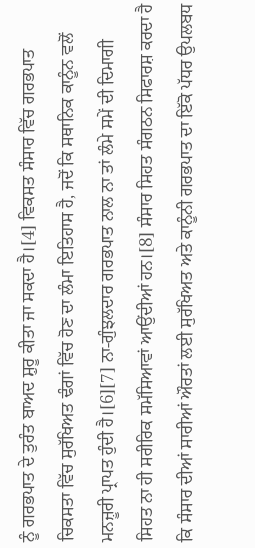ਨੂੰ ਗਰਭਪਾਤ ਦੇ ਤੁਰੰਤ ਬਾਅਦ ਸ਼ੁਰੂ ਕੀਤਾ ਜਾ ਸਕਦਾ ਹੈ।[4] ਵਿਕਸਤ ਸੰਸਾਰ ਵਿੱਚ ਗਰਭਪਾਤ ਚਿਕਸਤਾ ਵਿੱਚ ਸੁਰੱਖਿਅਤ ਢੰਗਾਂ ਵਿੱਚ ਹੋਣ ਦਾ ਲੰਮਾ ਇਤਿਹਾਸ ਹੈ, ਜਦੋਂ ਕਿ ਸਥਾਨਿਕ ਕਾਨੂੰਨ ਵਲੋਂ ਮਨਜ਼ੂਰੀ ਪ੍ਰਾਪਤ ਹੁੰਦੀ ਹੈ।[6][7] ਨਾ-ਗੁੰਝਲਦਾਰ ਗਰਭਪਾਤ ਨਾਲ ਨਾ ਤਾਂ ਲੰਮੇ ਸਮੇਂ ਦੀ ਦਿਮਾਗੀ ਸਿਹਤ ਨਾ ਹੀ ਸਰੀਰਿਕ ਸਮੱਸਿਆਵਾਂ ਆਉਂਦੀਆਂ ਹਨ।[8] ਸੰਸਾਰ ਸਿਹਤ ਸੰਗਠਨ ਸਿਫਾਰਸ਼ ਕਰਦਾ ਹੈ ਕਿ ਸੰਸਾਰ ਦੀਆਂ ਸਾਰੀਆਂ ਔਰਤਾਂ ਲਈ ਸੁਰੱਖਿਅਤ ਅਤੇ ਕਾਨੂੰਨੀ ਗਰਭਪਾਤ ਦਾ ਇੱਕੋ ਪੱਧਰ ਉਪਲਬਧ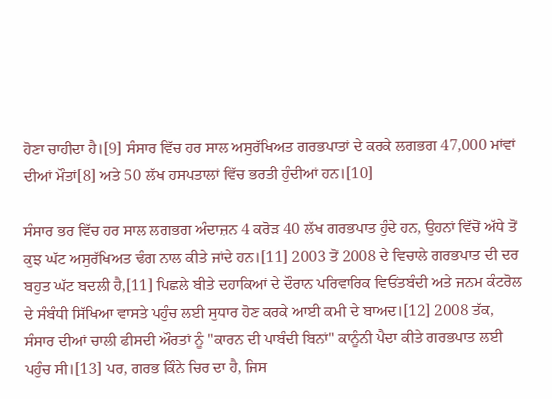ਹੋਣਾ ਚਾਹੀਦਾ ਹੈ।[9] ਸੰਸਾਰ ਵਿੱਚ ਹਰ ਸਾਲ ਅਸੁਰੱਖਿਅਤ ਗਰਭਪਾਤਾਂ ਦੇ ਕਰਕੇ ਲਗਭਗ 47,000 ਮਾਂਵਾਂ ਦੀਆਂ ਮੌਤਾਂ[8] ਅਤੇ 50 ਲੱਖ ਹਸਪਤਾਲਾਂ ਵਿੱਚ ਭਰਤੀ ਹੁੰਦੀਆਂ ਹਨ।[10]

ਸੰਸਾਰ ਭਰ ਵਿੱਚ ਹਰ ਸਾਲ ਲਗਭਗ ਅੰਦਾਜ਼ਨ 4 ਕਰੋੜ 40 ਲੱਖ ਗਰਭਪਾਤ ਹੁੰਦੇ ਹਨ, ਉਹਨਾਂ ਵਿੱਚੋਂ ਅੱਧੇ ਤੋਂ ਕੁਝ ਘੱਟ ਅਸੁਰੱਖਿਅਤ ਢੰਗ ਨਾਲ ਕੀਤੇ ਜਾਂਦੇ ਹਨ।[11] 2003 ਤੋਂ 2008 ਦੇ ਵਿਚਾਲੇ ਗਰਭਪਾਤ ਦੀ ਦਰ ਬਹੁਤ ਘੱਟ ਬਦਲੀ ਹੈ,[11] ਪਿਛਲੇ ਬੀਤੇ ਦਹਾਕਿਆਂ ਦੇ ਦੌਰਾਨ ਪਰਿਵਾਰਿਕ ਵਿਓਂਤਬੰਦੀ ਅਤੇ ਜਨਮ ਕੰਟਰੋਲ ਦੇ ਸੰਬੰਧੀ ਸਿੱਖਿਆ ਵਾਸਤੇ ਪਹੁੰਚ ਲਈ ਸੁਧਾਰ ਹੋਣ ਕਰਕੇ ਆਈ ਕਮੀ ਦੇ ਬਾਅਦ।[12] 2008 ਤੱਕ, ਸੰਸਾਰ ਦੀਆਂ ਚਾਲੀ ਫੀਸਦੀ ਔਰਤਾਂ ਨੂੰ "ਕਾਰਨ ਦੀ ਪਾਬੰਦੀ ਬਿਨਾਂ" ਕਾਨੂੰਨੀ ਪੈਦਾ ਕੀਤੇ ਗਰਭਪਾਤ ਲਈ ਪਹੁੰਚ ਸੀ।[13] ਪਰ, ਗਰਭ ਕਿੰਨੇ ਚਿਰ ਦਾ ਹੈ, ਜਿਸ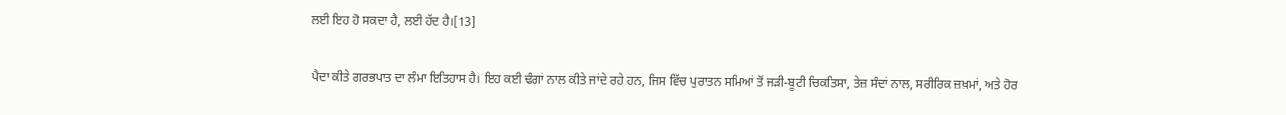ਲਈ ਇਹ ਹੋ ਸਕਦਾ ਹੈ, ਲਈ ਹੱਦ ਹੈ।[13]

ਪੈਦਾ ਕੀਤੇ ਗਰਭਪਾਤ ਦਾ ਲੰਮਾ ਇਤਿਹਾਸ ਹੈ। ਇਹ ਕਈ ਢੰਗਾਂ ਨਾਲ ਕੀਤੇ ਜਾਂਦੇ ਰਹੇ ਹਨ, ਜਿਸ ਵਿੱਚ ਪੁਰਾਤਨ ਸਮਿਆਂ ਤੋਂ ਜੜੀ-ਬੂਟੀ ਚਿਕਤਿਸਾ, ਤੇਜ਼ ਸੰਦਾਂ ਨਾਲ, ਸਰੀਰਿਕ ਜ਼ਖ਼ਮਾਂ, ਅਤੇ ਹੋਰ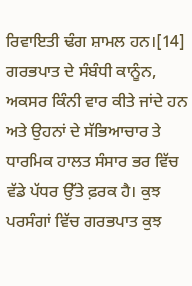ਰਿਵਾਇਤੀ ਢੰਗ ਸ਼ਾਮਲ ਹਨ।[14] ਗਰਭਪਾਤ ਦੇ ਸੰਬੰਧੀ ਕਾਨੂੰਨ, ਅਕਸਰ ਕਿੰਨੀ ਵਾਰ ਕੀਤੇ ਜਾਂਦੇ ਹਨ ਅਤੇ ਉਹਨਾਂ ਦੇ ਸੱਭਿਆਚਾਰ ਤੇ ਧਾਰਮਿਕ ਹਾਲਤ ਸੰਸਾਰ ਭਰ ਵਿੱਚ ਵੱਡੇ ਪੱਧਰ ਉੱਤੇ ਫ਼ਰਕ ਹੈ। ਕੁਝ ਪਰਸੰਗਾਂ ਵਿੱਚ ਗਰਭਪਾਤ ਕੁਝ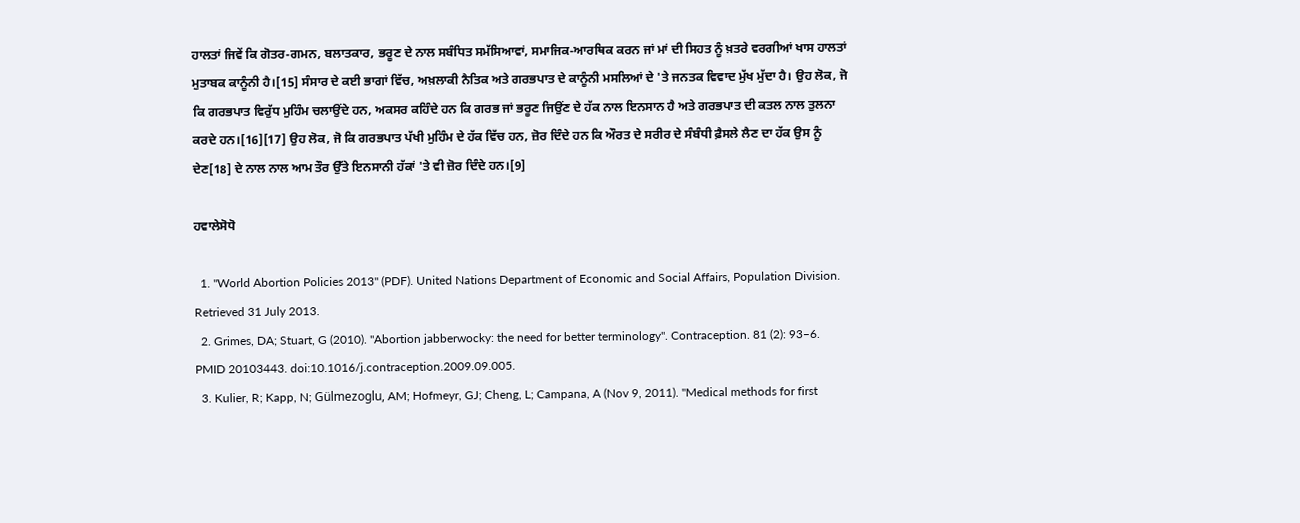ਹਾਲਤਾਂ ਜਿਵੇਂ ਕਿ ਗੋਤਰ-ਗਮਨ, ਬਲਾਤਕਾਰ, ਭਰੂਣ ਦੇ ਨਾਲ ਸਬੰਧਿਤ ਸਮੱਸਿਆਵਾਂ, ਸਮਾਜਿਕ-ਆਰਥਿਕ ਕਰਨ ਜਾਂ ਮਾਂ ਦੀ ਸਿਹਤ ਨੂੰ ਖ਼ਤਰੇ ਵਰਗੀਆਂ ਖਾਸ ਹਾਲਤਾਂ ਮੁਤਾਬਕ ਕਾਨੂੰਨੀ ਹੈ।[15] ਸੰਸਾਰ ਦੇ ਕਈ ਭਾਗਾਂ ਵਿੱਚ, ਅਖ਼ਲਾਕੀ ਨੈਤਿਕ ਅਤੇ ਗਰਭਪਾਤ ਦੇ ਕਾਨੂੰਨੀ ਮਸਲਿਆਂ ਦੇ 'ਤੇ ਜਨਤਕ ਵਿਵਾਦ ਮੁੱਖ ਮੁੱਦਾ ਹੈ। ਉਹ ਲੋਕ, ਜੋ ਕਿ ਗਰਭਪਾਤ ਵਿਰੁੱਧ ਮੁਹਿੰਮ ਚਲਾਉਂਦੇ ਹਨ, ਅਕਸਰ ਕਹਿੰਦੇ ਹਨ ਕਿ ਗਰਭ ਜਾਂ ਭਰੂਣ ਜਿਉਂਣ ਦੇ ਹੱਕ ਨਾਲ ਇਨਸਾਨ ਹੈ ਅਤੇ ਗਰਭਪਾਤ ਦੀ ਕਤਲ ਨਾਲ ਤੁਲਨਾ ਕਰਦੇ ਹਨ।[16][17] ਉਹ ਲੋਕ, ਜੋ ਕਿ ਗਰਭਪਾਤ ਪੱਖੀ ਮੁਹਿੰਮ ਦੇ ਹੱਕ ਵਿੱਚ ਹਨ, ਜ਼ੋਰ ਦਿੰਦੇ ਹਨ ਕਿ ਔਰਤ ਦੇ ਸਰੀਰ ਦੇ ਸੰਬੰਧੀ ਫ਼ੈਸਲੇ ਲੈਣ ਦਾ ਹੱਕ ਉਸ ਨੂੰ ਦੇਣ[18] ਦੇ ਨਾਲ ਨਾਲ ਆਮ ਤੌਰ ਉੱਤੇ ਇਨਸਾਨੀ ਹੱਕਾਂ 'ਤੇ ਵੀ ਜ਼ੋਰ ਦਿੰਦੇ ਹਨ।[9]

ਹਵਾਲੇਸੋਧੋ

  1. "World Abortion Policies 2013" (PDF). United Nations Department of Economic and Social Affairs, Population Division. Retrieved 31 July 2013.
  2. Grimes, DA; Stuart, G (2010). "Abortion jabberwocky: the need for better terminology". Contraception. 81 (2): 93–6. PMID 20103443. doi:10.1016/j.contraception.2009.09.005.
  3. Kulier, R; Kapp, N; Gülmezoglu, AM; Hofmeyr, GJ; Cheng, L; Campana, A (Nov 9, 2011). "Medical methods for first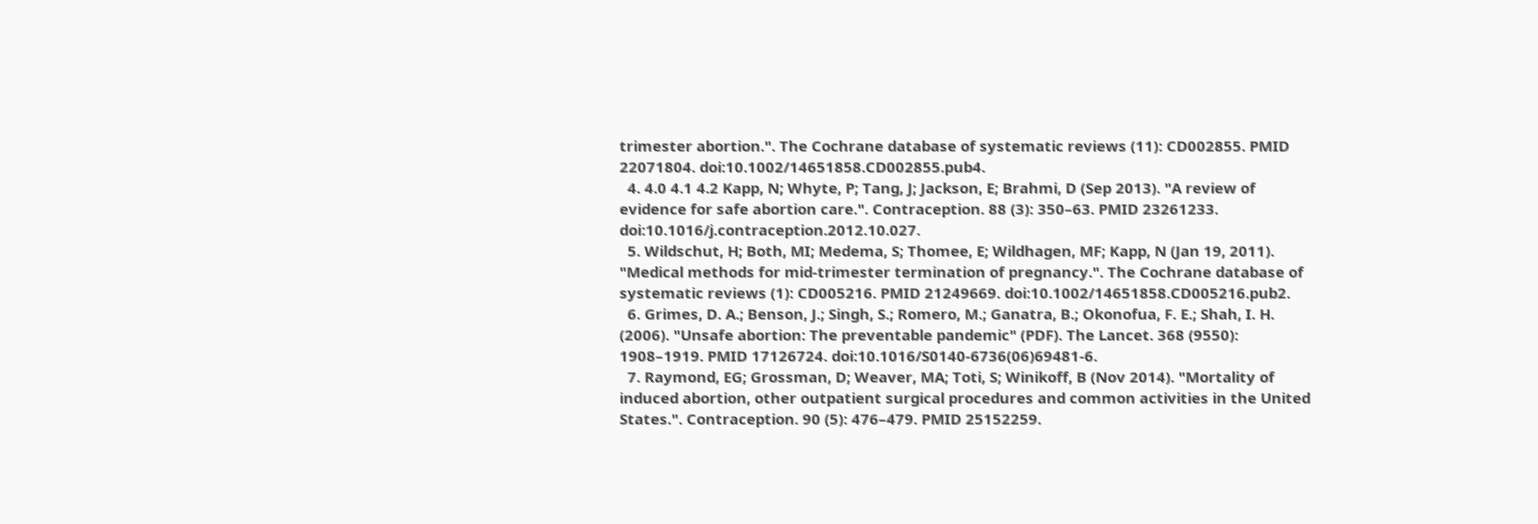trimester abortion.". The Cochrane database of systematic reviews (11): CD002855. PMID 22071804. doi:10.1002/14651858.CD002855.pub4.
  4. 4.0 4.1 4.2 Kapp, N; Whyte, P; Tang, J; Jackson, E; Brahmi, D (Sep 2013). "A review of evidence for safe abortion care.". Contraception. 88 (3): 350–63. PMID 23261233. doi:10.1016/j.contraception.2012.10.027.
  5. Wildschut, H; Both, MI; Medema, S; Thomee, E; Wildhagen, MF; Kapp, N (Jan 19, 2011). "Medical methods for mid-trimester termination of pregnancy.". The Cochrane database of systematic reviews (1): CD005216. PMID 21249669. doi:10.1002/14651858.CD005216.pub2.
  6. Grimes, D. A.; Benson, J.; Singh, S.; Romero, M.; Ganatra, B.; Okonofua, F. E.; Shah, I. H. (2006). "Unsafe abortion: The preventable pandemic" (PDF). The Lancet. 368 (9550): 1908–1919. PMID 17126724. doi:10.1016/S0140-6736(06)69481-6.
  7. Raymond, EG; Grossman, D; Weaver, MA; Toti, S; Winikoff, B (Nov 2014). "Mortality of induced abortion, other outpatient surgical procedures and common activities in the United States.". Contraception. 90 (5): 476–479. PMID 25152259.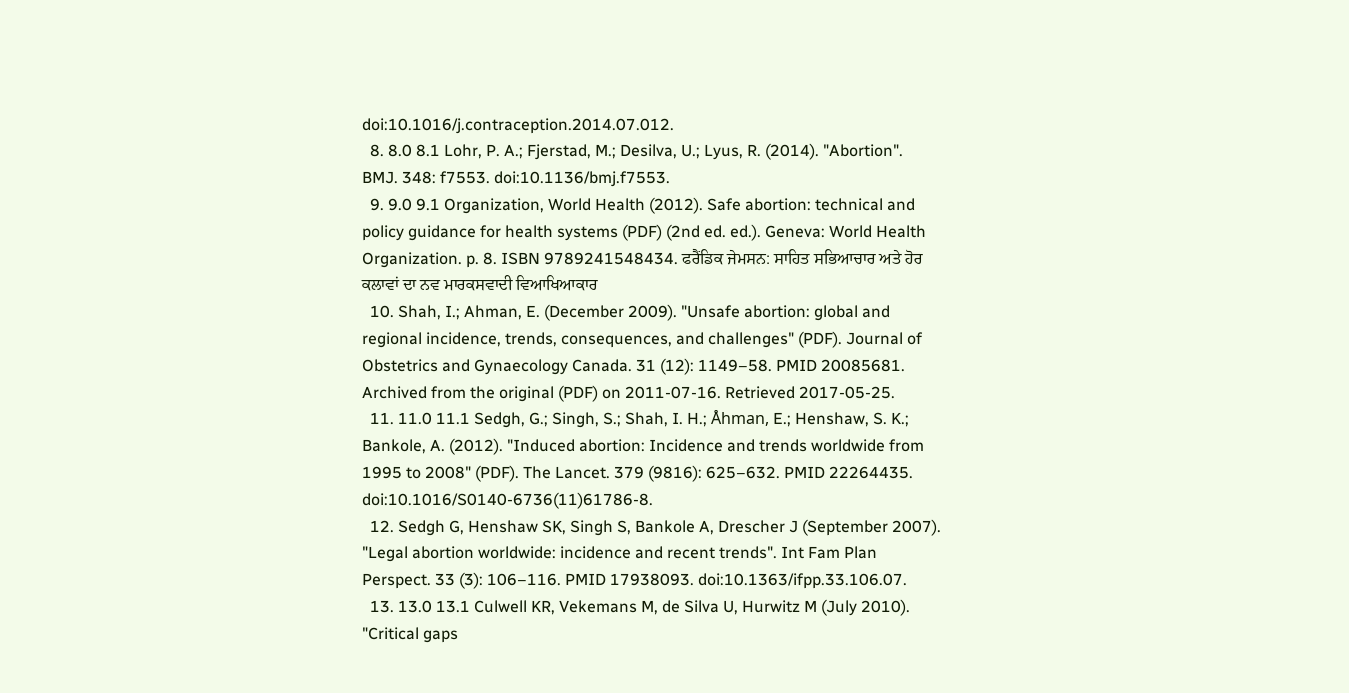doi:10.1016/j.contraception.2014.07.012.
  8. 8.0 8.1 Lohr, P. A.; Fjerstad, M.; Desilva, U.; Lyus, R. (2014). "Abortion". BMJ. 348: f7553. doi:10.1136/bmj.f7553.
  9. 9.0 9.1 Organization, World Health (2012). Safe abortion: technical and policy guidance for health systems (PDF) (2nd ed. ed.). Geneva: World Health Organization. p. 8. ISBN 9789241548434. ਫਰੈਂਡਿਕ ਜੇਮਸਨ: ਸਾਹਿਤ ਸਭਿਆਚਾਰ ਅਤੇ ਹੋਰ ਕਲਾਵਾਂ ਦਾ ਨਵ ਮਾਰਕਸਵਾਦੀ ਵਿਆਖਿਆਕਾਰ
  10. Shah, I.; Ahman, E. (December 2009). "Unsafe abortion: global and regional incidence, trends, consequences, and challenges" (PDF). Journal of Obstetrics and Gynaecology Canada. 31 (12): 1149–58. PMID 20085681. Archived from the original (PDF) on 2011-07-16. Retrieved 2017-05-25.
  11. 11.0 11.1 Sedgh, G.; Singh, S.; Shah, I. H.; Åhman, E.; Henshaw, S. K.; Bankole, A. (2012). "Induced abortion: Incidence and trends worldwide from 1995 to 2008" (PDF). The Lancet. 379 (9816): 625–632. PMID 22264435. doi:10.1016/S0140-6736(11)61786-8.
  12. Sedgh G, Henshaw SK, Singh S, Bankole A, Drescher J (September 2007). "Legal abortion worldwide: incidence and recent trends". Int Fam Plan Perspect. 33 (3): 106–116. PMID 17938093. doi:10.1363/ifpp.33.106.07.
  13. 13.0 13.1 Culwell KR, Vekemans M, de Silva U, Hurwitz M (July 2010). "Critical gaps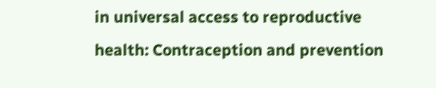in universal access to reproductive health: Contraception and prevention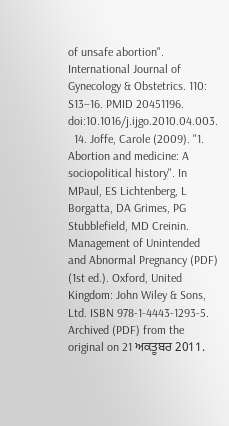of unsafe abortion". International Journal of Gynecology & Obstetrics. 110: S13–16. PMID 20451196. doi:10.1016/j.ijgo.2010.04.003.
  14. Joffe, Carole (2009). "1. Abortion and medicine: A sociopolitical history". In MPaul, ES Lichtenberg, L Borgatta, DA Grimes, PG Stubblefield, MD Creinin. Management of Unintended and Abnormal Pregnancy (PDF) (1st ed.). Oxford, United Kingdom: John Wiley & Sons, Ltd. ISBN 978-1-4443-1293-5. Archived (PDF) from the original on 21 ਅਕਤੂਬਰ 2011.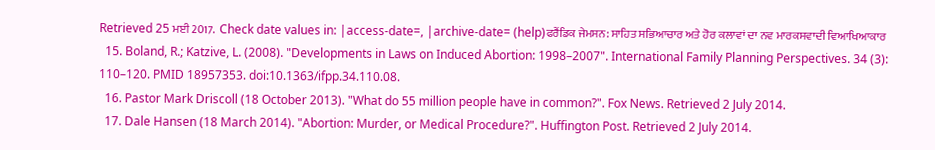Retrieved 25 ਮਈ 2017.  Check date values in: |access-date=, |archive-date= (help)ਫਰੈਂਡਿਕ ਜੇਮਸਨ: ਸਾਹਿਤ ਸਭਿਆਚਾਰ ਅਤੇ ਹੋਰ ਕਲਾਵਾਂ ਦਾ ਨਵ ਮਾਰਕਸਵਾਦੀ ਵਿਆਖਿਆਕਾਰ
  15. Boland, R.; Katzive, L. (2008). "Developments in Laws on Induced Abortion: 1998–2007". International Family Planning Perspectives. 34 (3): 110–120. PMID 18957353. doi:10.1363/ifpp.34.110.08.
  16. Pastor Mark Driscoll (18 October 2013). "What do 55 million people have in common?". Fox News. Retrieved 2 July 2014.
  17. Dale Hansen (18 March 2014). "Abortion: Murder, or Medical Procedure?". Huffington Post. Retrieved 2 July 2014.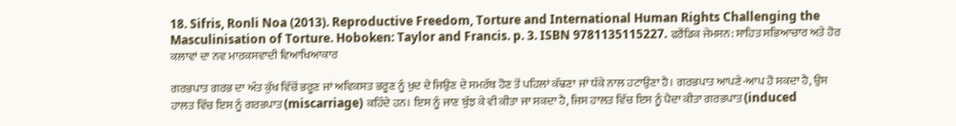18. Sifris, Ronli Noa (2013). Reproductive Freedom, Torture and International Human Rights Challenging the Masculinisation of Torture. Hoboken: Taylor and Francis. p. 3. ISBN 9781135115227. ਫਰੈਂਡਿਕ ਜੇਮਸਨ: ਸਾਹਿਤ ਸਭਿਆਚਾਰ ਅਤੇ ਹੋਰ ਕਲਾਵਾਂ ਦਾ ਨਵ ਮਾਰਕਸਵਾਦੀ ਵਿਆਖਿਆਕਾਰ

ਗਰਭਪਾਤ ਗਰਭ ਦਾ ਅੰਤ ਕੁੱਖ ਵਿੱਚੋਂ ਭਰੂਣ ਜਾਂ ਅਵਿਕਸਤ ਭਰੂਣ ਨੂੰ ਖੁਦ ਦੇ ਜਿਉਣ ਦੇ ਸਮਰੱਥ ਹੋਣ ਤੋਂ ਪਹਿਲਾਂ ਕੱਢਣਾ ਜਾਂ ਧੱਕੇ ਨਾਲ ਹਟਾਉਣਾ ਹੈ। ਗਰਭਪਾਤ ਆਪਣੇ-ਆਪ ਹੋ ਸਕਦਾ ਹੈ, ਉਸ ਹਾਲਤ ਵਿੱਚ ਇਸ ਨੂੰ ਗਰਭਪਾਤ (miscarriage) ਕਹਿੰਦੇ ਹਨ। ਇਸ ਨੂੰ ਜਾਣ ਬੁੱਝ ਕੇ ਵੀ ਕੀਤਾ ਜਾ ਸਕਦਾ ਹੈ, ਜਿਸ ਹਾਲਤ ਵਿੱਚ ਇਸ ਨੂੰ ਪੈਦਾ ਕੀਤਾ ਗਰਭਪਾਤ (induced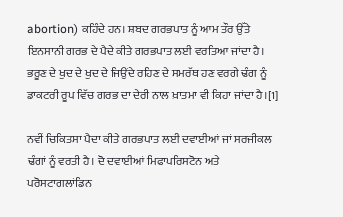abortion) ਕਹਿੰਦੇ ਹਨ। ਸ਼ਬਦ ਗਰਭਪਾਤ ਨੂੰ ਆਮ ਤੌਰ ਉੱਤੇ ਇਨਸਾਨੀ ਗਰਭ ਦੇ ਪੈਦੇ ਕੀਤੇ ਗਰਭਪਾਤ ਲਈ ਵਰਤਿਆ ਜਾਂਦਾ ਹੈ। ਭਰੂਣ ਦੇ ਖੁਦ ਦੇ ਖੁਦ ਦੇ ਜਿਉਂਦੇ ਰਹਿਣ ਦੇ ਸਮਰੱਥ ਹਣ ਵਰਗੇ ਢੰਗ ਨੂੰ ਡਾਕਟਰੀ ਰੂਪ ਵਿੱਚ ਗਰਭ ਦਾ ਦੇਰੀ ਨਾਲ ਖ਼ਾਤਮਾ ਵੀ ਕਿਹਾ ਜਾਂਦਾ ਹੈ।[1]

ਨਵੀਂ ਚਿਕਿਤਸਾ ਪੈਦਾ ਕੀਤੇ ਗਰਭਪਾਤ ਲਈ ਦਵਾਈਆਂ ਜਾਂ ਸਰਜੀਕਲ ਢੰਗਾਂ ਨੂੰ ਵਰਤੀ ਹੈ। ਦੋ ਦਵਾਈਆਂ ਮਿਫਾਪਰਿਸਟੋਨ ਅਤੇ ਪਰੋਸਟਾਗਲਾਂਡਿਨ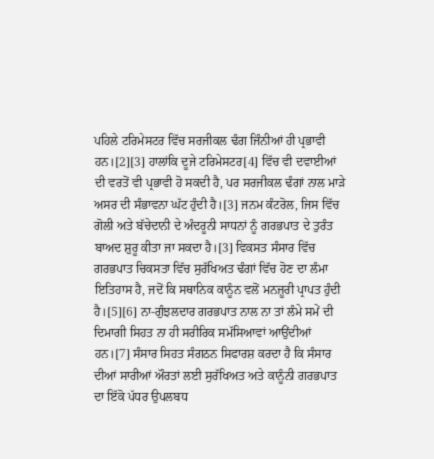ਪਹਿਲੇ ਟਰਿਮੇਸਟਰ ਵਿੱਚ ਸਰਜੀਕਲ ਢੰਗ ਜਿੰਨੀਆਂ ਹੀ ਪ੍ਰਭਾਵੀ ਹਨ।[2][3] ਹਾਲਾਂਕਿ ਦੂਜੇ ਟਰਿਮੇਸਟਰ[4] ਵਿੱਚ ਵੀ ਦਵਾਈਆਂ ਦੀ ਵਰਤੋਂ ਵੀ ਪ੍ਰਭਾਵੀ ਹੋ ਸਕਦੀ ਹੈ, ਪਰ ਸਰਜੀਕਲ ਢੰਗਾਂ ਨਾਲ ਮਾੜੇ ਅਸਰ ਦੀ ਸੰਭਾਵਨਾ ਘੱਟ ਹੁੰਦੀ ਹੈ।[3] ਜਨਮ ਕੰਟਰੋਲ, ਜਿਸ ਵਿੱਚ ਗੋਲੀ ਅਤੇ ਬੱਚੇਦਾਨੀ ਦੇ ਅੰਦਰੂਨੀ ਸਾਧਨਾਂ ਨੂੰ ਗਰਭਪਾਤ ਦੇ ਤੁਰੰਤ ਬਾਅਦ ਸ਼ੁਰੂ ਕੀਤਾ ਜਾ ਸਕਦਾ ਹੈ।[3] ਵਿਕਸਤ ਸੰਸਾਰ ਵਿੱਚ ਗਰਭਪਾਤ ਚਿਕਸਤਾ ਵਿੱਚ ਸੁਰੱਖਿਅਤ ਢੰਗਾਂ ਵਿੱਚ ਹੋਣ ਦਾ ਲੰਮਾ ਇਤਿਹਾਸ ਹੈ, ਜਦੋਂ ਕਿ ਸਥਾਨਿਕ ਕਾਨੂੰਨ ਵਲੋਂ ਮਨਜ਼ੂਰੀ ਪ੍ਰਾਪਤ ਹੁੰਦੀ ਹੈ।[5][6] ਨਾ-ਗੁੰਝਲਦਾਰ ਗਰਭਪਾਤ ਨਾਲ ਨਾ ਤਾਂ ਲੰਮੇ ਸਮੇਂ ਦੀ ਦਿਮਾਗੀ ਸਿਹਤ ਨਾ ਹੀ ਸਰੀਰਿਕ ਸਮੱਸਿਆਵਾਂ ਆਉਂਦੀਆਂ ਹਨ।[7] ਸੰਸਾਰ ਸਿਹਤ ਸੰਗਠਨ ਸਿਫਾਰਸ਼ ਕਰਦਾ ਹੈ ਕਿ ਸੰਸਾਰ ਦੀਆਂ ਸਾਰੀਆਂ ਔਰਤਾਂ ਲਈ ਸੁਰੱਖਿਅਤ ਅਤੇ ਕਾਨੂੰਨੀ ਗਰਭਪਾਤ ਦਾ ਇੱਕੋ ਪੱਧਰ ਉਪਲਬਧ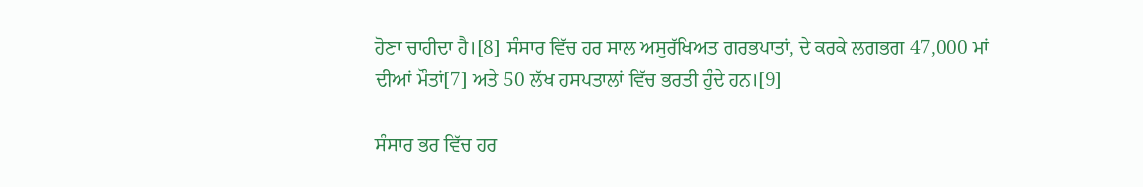ਹੋਣਾ ਚਾਹੀਦਾ ਹੈ।[8] ਸੰਸਾਰ ਵਿੱਚ ਹਰ ਸਾਲ ਅਸੁਰੱਖਿਅਤ ਗਰਭਪਾਤਾਂ, ਦੇ ਕਰਕੇ ਲਗਭਗ 47,000 ਮਾਂ ਦੀਆਂ ਮੌਤਾਂ[7] ਅਤੇ 50 ਲੱਖ ਹਸਪਤਾਲਾਂ ਵਿੱਚ ਭਰਤੀ ਹੁੰਦੇ ਹਨ।[9]

ਸੰਸਾਰ ਭਰ ਵਿੱਚ ਹਰ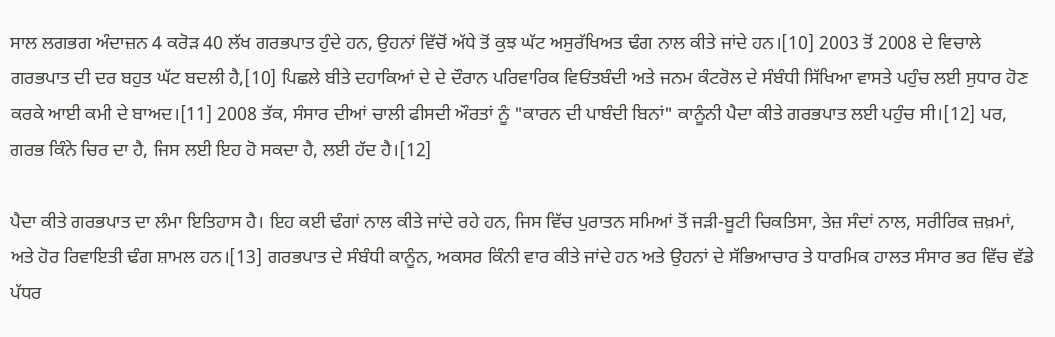ਸਾਲ ਲਗਭਗ ਅੰਦਾਜ਼ਨ 4 ਕਰੋੜ 40 ਲੱਖ ਗਰਭਪਾਤ ਹੁੰਦੇ ਹਨ, ਉਹਨਾਂ ਵਿੱਚੋਂ ਅੱਧੇ ਤੋਂ ਕੁਝ ਘੱਟ ਅਸੁਰੱਖਿਅਤ ਢੰਗ ਨਾਲ ਕੀਤੇ ਜਾਂਦੇ ਹਨ।[10] 2003 ਤੋਂ 2008 ਦੇ ਵਿਚਾਲੇ ਗਰਭਪਾਤ ਦੀ ਦਰ ਬਹੁਤ ਘੱਟ ਬਦਲੀ ਹੈ,[10] ਪਿਛਲੇ ਬੀਤੇ ਦਹਾਕਿਆਂ ਦੇ ਦੇ ਦੌਰਾਨ ਪਰਿਵਾਰਿਕ ਵਿਓਂਤਬੰਦੀ ਅਤੇ ਜਨਮ ਕੰਟਰੋਲ ਦੇ ਸੰਬੰਧੀ ਸਿੱਖਿਆ ਵਾਸਤੇ ਪਹੁੰਚ ਲਈ ਸੁਧਾਰ ਹੋਣ ਕਰਕੇ ਆਈ ਕਮੀ ਦੇ ਬਾਅਦ।[11] 2008 ਤੱਕ, ਸੰਸਾਰ ਦੀਆਂ ਚਾਲੀ ਫੀਸਦੀ ਔਰਤਾਂ ਨੂੰ "ਕਾਰਨ ਦੀ ਪਾਬੰਦੀ ਬਿਨਾਂ" ਕਾਨੂੰਨੀ ਪੈਦਾ ਕੀਤੇ ਗਰਭਪਾਤ ਲਈ ਪਹੁੰਚ ਸੀ।[12] ਪਰ, ਗਰਭ ਕਿੰਨੇ ਚਿਰ ਦਾ ਹੈ, ਜਿਸ ਲਈ ਇਹ ਹੋ ਸਕਦਾ ਹੈ, ਲਈ ਹੱਦ ਹੈ।[12]

ਪੈਦਾ ਕੀਤੇ ਗਰਭਪਾਤ ਦਾ ਲੰਮਾ ਇਤਿਹਾਸ ਹੈ। ਇਹ ਕਈ ਢੰਗਾਂ ਨਾਲ ਕੀਤੇ ਜਾਂਦੇ ਰਹੇ ਹਨ, ਜਿਸ ਵਿੱਚ ਪੁਰਾਤਨ ਸਮਿਆਂ ਤੋਂ ਜੜੀ-ਬੂਟੀ ਚਿਕਤਿਸਾ, ਤੇਜ਼ ਸੰਦਾਂ ਨਾਲ, ਸਰੀਰਿਕ ਜ਼ਖ਼ਮਾਂ, ਅਤੇ ਹੋਰ ਰਿਵਾਇਤੀ ਢੰਗ ਸ਼ਾਮਲ ਹਨ।[13] ਗਰਭਪਾਤ ਦੇ ਸੰਬੰਧੀ ਕਾਨੂੰਨ, ਅਕਸਰ ਕਿੰਨੀ ਵਾਰ ਕੀਤੇ ਜਾਂਦੇ ਹਨ ਅਤੇ ਉਹਨਾਂ ਦੇ ਸੱਭਿਆਚਾਰ ਤੇ ਧਾਰਮਿਕ ਹਾਲਤ ਸੰਸਾਰ ਭਰ ਵਿੱਚ ਵੱਡੇ ਪੱਧਰ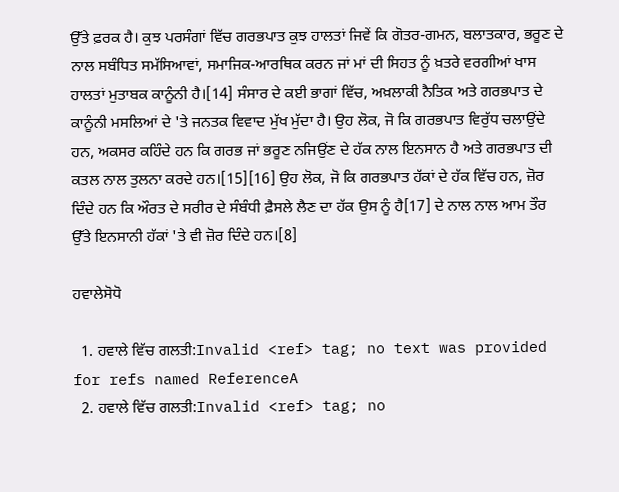ਉੱਤੇ ਫ਼ਰਕ ਹੈ। ਕੁਝ ਪਰਸੰਗਾਂ ਵਿੱਚ ਗਰਭਪਾਤ ਕੁਝ ਹਾਲਤਾਂ ਜਿਵੇਂ ਕਿ ਗੋਤਰ-ਗਮਨ, ਬਲਾਤਕਾਰ, ਭਰੂਣ ਦੇ ਨਾਲ ਸਬੰਧਿਤ ਸਮੱਸਿਆਵਾਂ, ਸਮਾਜਿਕ-ਆਰਥਿਕ ਕਰਨ ਜਾਂ ਮਾਂ ਦੀ ਸਿਹਤ ਨੂੰ ਖ਼ਤਰੇ ਵਰਗੀਆਂ ਖਾਸ ਹਾਲਤਾਂ ਮੁਤਾਬਕ ਕਾਨੂੰਨੀ ਹੈ।[14] ਸੰਸਾਰ ਦੇ ਕਈ ਭਾਗਾਂ ਵਿੱਚ, ਅਖ਼ਲਾਕੀ ਨੈਤਿਕ ਅਤੇ ਗਰਭਪਾਤ ਦੇ ਕਾਨੂੰਨੀ ਮਸਲਿਆਂ ਦੇ 'ਤੇ ਜਨਤਕ ਵਿਵਾਦ ਮੁੱਖ ਮੁੱਦਾ ਹੈ। ਉਹ ਲੋਕ, ਜੋ ਕਿ ਗਰਭਪਾਤ ਵਿਰੁੱਧ ਚਲਾਉਂਦੇ ਹਨ, ਅਕਸਰ ਕਹਿੰਦੇ ਹਨ ਕਿ ਗਰਭ ਜਾਂ ਭਰੂਣ ਨਜਿਉਂਣ ਦੇ ਹੱਕ ਨਾਲ ਇਨਸਾਨ ਹੈ ਅਤੇ ਗਰਭਪਾਤ ਦੀ ਕਤਲ ਨਾਲ ਤੁਲਨਾ ਕਰਦੇ ਹਨ।[15][16] ਉਹ ਲੋਕ, ਜੋ ਕਿ ਗਰਭਪਾਤ ਹੱਕਾਂ ਦੇ ਹੱਕ ਵਿੱਚ ਹਨ, ਜ਼ੋਰ ਦਿੰਦੇ ਹਨ ਕਿ ਔਰਤ ਦੇ ਸਰੀਰ ਦੇ ਸੰਬੰਧੀ ਫ਼ੈਸਲੇ ਲੈਣ ਦਾ ਹੱਕ ਉਸ ਨੂੰ ਹੈ[17] ਦੇ ਨਾਲ ਨਾਲ ਆਮ ਤੌਰ ਉੱਤੇ ਇਨਸਾਨੀ ਹੱਕਾਂ 'ਤੇ ਵੀ ਜ਼ੋਰ ਦਿੰਦੇ ਹਨ।[8]

ਹਵਾਲੇਸੋਧੋ

  1. ਹਵਾਲੇ ਵਿੱਚ ਗਲਤੀ:Invalid <ref> tag; no text was provided for refs named ReferenceA
  2. ਹਵਾਲੇ ਵਿੱਚ ਗਲਤੀ:Invalid <ref> tag; no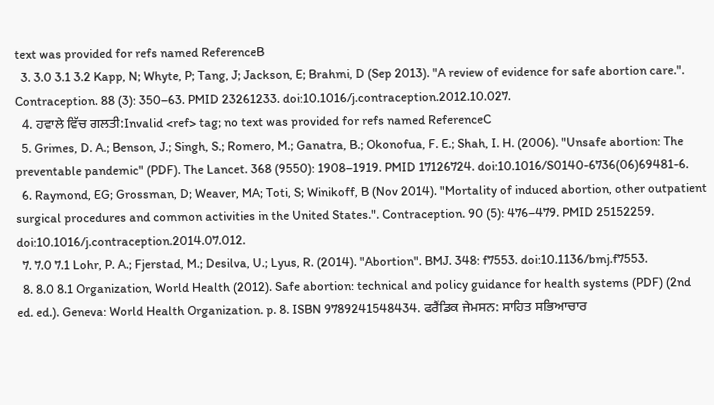text was provided for refs named ReferenceB
  3. 3.0 3.1 3.2 Kapp, N; Whyte, P; Tang, J; Jackson, E; Brahmi, D (Sep 2013). "A review of evidence for safe abortion care.". Contraception. 88 (3): 350–63. PMID 23261233. doi:10.1016/j.contraception.2012.10.027.
  4. ਹਵਾਲੇ ਵਿੱਚ ਗਲਤੀ:Invalid <ref> tag; no text was provided for refs named ReferenceC
  5. Grimes, D. A.; Benson, J.; Singh, S.; Romero, M.; Ganatra, B.; Okonofua, F. E.; Shah, I. H. (2006). "Unsafe abortion: The preventable pandemic" (PDF). The Lancet. 368 (9550): 1908–1919. PMID 17126724. doi:10.1016/S0140-6736(06)69481-6.
  6. Raymond, EG; Grossman, D; Weaver, MA; Toti, S; Winikoff, B (Nov 2014). "Mortality of induced abortion, other outpatient surgical procedures and common activities in the United States.". Contraception. 90 (5): 476–479. PMID 25152259. doi:10.1016/j.contraception.2014.07.012.
  7. 7.0 7.1 Lohr, P. A.; Fjerstad, M.; Desilva, U.; Lyus, R. (2014). "Abortion". BMJ. 348: f7553. doi:10.1136/bmj.f7553.
  8. 8.0 8.1 Organization, World Health (2012). Safe abortion: technical and policy guidance for health systems (PDF) (2nd ed. ed.). Geneva: World Health Organization. p. 8. ISBN 9789241548434. ਫਰੈਂਡਿਕ ਜੇਮਸਨ: ਸਾਹਿਤ ਸਭਿਆਚਾਰ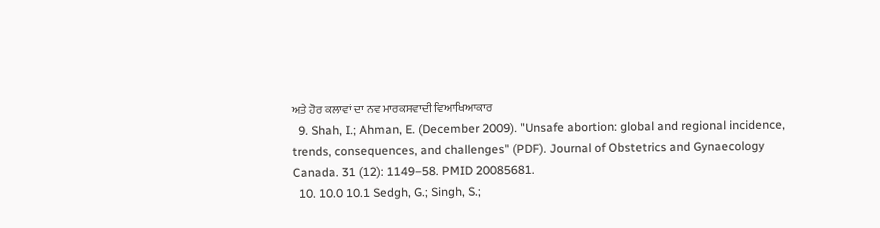ਅਤੇ ਹੋਰ ਕਲਾਵਾਂ ਦਾ ਨਵ ਮਾਰਕਸਵਾਦੀ ਵਿਆਖਿਆਕਾਰ
  9. Shah, I.; Ahman, E. (December 2009). "Unsafe abortion: global and regional incidence, trends, consequences, and challenges" (PDF). Journal of Obstetrics and Gynaecology Canada. 31 (12): 1149–58. PMID 20085681.
  10. 10.0 10.1 Sedgh, G.; Singh, S.;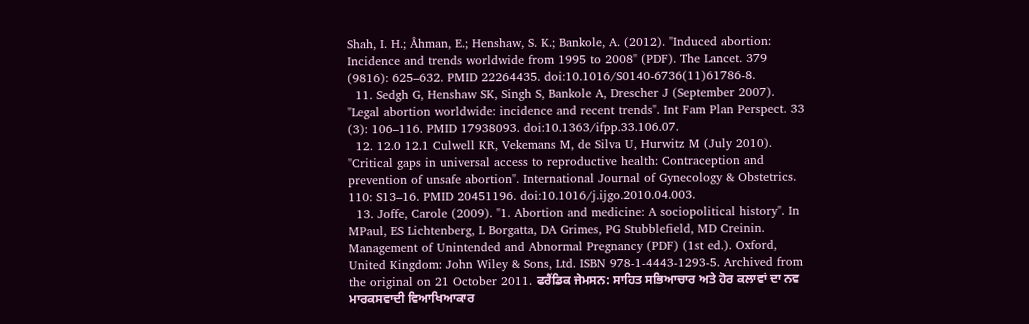Shah, I. H.; Åhman, E.; Henshaw, S. K.; Bankole, A. (2012). "Induced abortion: Incidence and trends worldwide from 1995 to 2008" (PDF). The Lancet. 379 (9816): 625–632. PMID 22264435. doi:10.1016/S0140-6736(11)61786-8.
  11. Sedgh G, Henshaw SK, Singh S, Bankole A, Drescher J (September 2007). "Legal abortion worldwide: incidence and recent trends". Int Fam Plan Perspect. 33 (3): 106–116. PMID 17938093. doi:10.1363/ifpp.33.106.07.
  12. 12.0 12.1 Culwell KR, Vekemans M, de Silva U, Hurwitz M (July 2010). "Critical gaps in universal access to reproductive health: Contraception and prevention of unsafe abortion". International Journal of Gynecology & Obstetrics. 110: S13–16. PMID 20451196. doi:10.1016/j.ijgo.2010.04.003.
  13. Joffe, Carole (2009). "1. Abortion and medicine: A sociopolitical history". In MPaul, ES Lichtenberg, L Borgatta, DA Grimes, PG Stubblefield, MD Creinin. Management of Unintended and Abnormal Pregnancy (PDF) (1st ed.). Oxford, United Kingdom: John Wiley & Sons, Ltd. ISBN 978-1-4443-1293-5. Archived from the original on 21 October 2011. ਫਰੈਂਡਿਕ ਜੇਮਸਨ: ਸਾਹਿਤ ਸਭਿਆਚਾਰ ਅਤੇ ਹੋਰ ਕਲਾਵਾਂ ਦਾ ਨਵ ਮਾਰਕਸਵਾਦੀ ਵਿਆਖਿਆਕਾਰ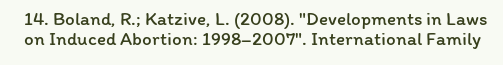14. Boland, R.; Katzive, L. (2008). "Developments in Laws on Induced Abortion: 1998–2007". International Family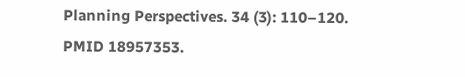Planning Perspectives. 34 (3): 110–120. PMID 18957353.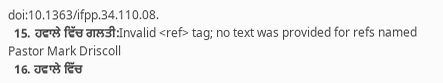doi:10.1363/ifpp.34.110.08.
  15. ਹਵਾਲੇ ਵਿੱਚ ਗਲਤੀ:Invalid <ref> tag; no text was provided for refs named Pastor Mark Driscoll
  16. ਹਵਾਲੇ ਵਿੱਚ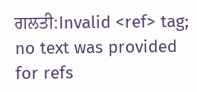ਗਲਤੀ:Invalid <ref> tag; no text was provided for refs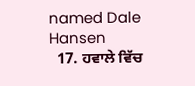named Dale Hansen
  17. ਹਵਾਲੇ ਵਿੱਚ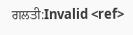ਗਲਤੀ:Invalid <ref>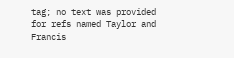tag; no text was provided for refs named Taylor and Francis